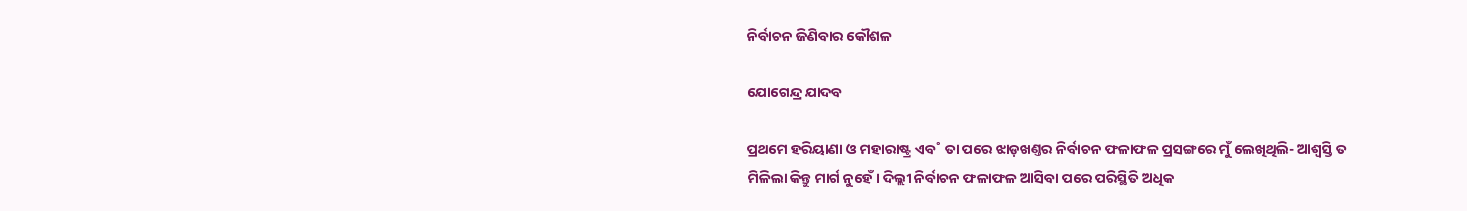ନିର୍ବାଚନ ଜିଣିବାର କୌଶଳ

ଯୋଗେନ୍ଦ୍ର ଯାଦବ

ପ୍ରଥମେ ହରିୟାଣା ଓ ମହାରାଷ୍ଟ୍ର ଏବ˚ ତା ପରେ ଝାଡ଼ଖଣ୍ତର ନିର୍ବାଚନ ଫଳାଫଳ ପ୍ରସଙ୍ଗରେ ମୁଁ ଲେଖିଥିଲି- ଆଶ୍ବସ୍ତି ତ ମିଳିଲା କିନ୍ତୁ ମାର୍ଗ ନୁହେଁ। ଦିଲ୍ଲୀ ନିର୍ବାଚନ ଫଳାଫଳ ଆସିବା ପରେ ପରିସ୍ଥିତି ଅଧିକ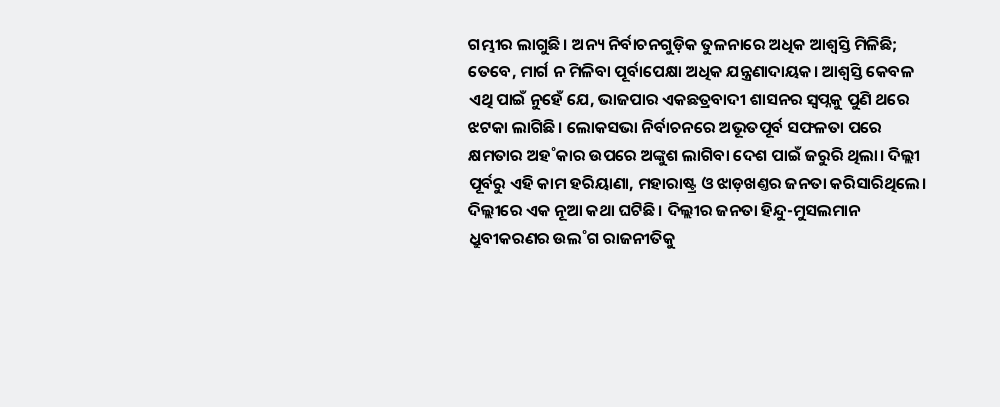ଗମ୍ଭୀର ଲାଗୁଛି। ଅନ୍ୟ ନିର୍ବାଚନଗୁଡ଼ିକ ତୁଳନାରେ ଅଧିକ ଆଶ୍ବସ୍ତି ମିଳିଛି; ତେବେ, ମାର୍ଗ ନ ମିଳିବା ପୂର୍ବାପେକ୍ଷା ଅଧିକ ଯନ୍ତ୍ରଣାଦାୟକ। ଆଶ୍ବସ୍ତି କେବଳ ଏଥି ପାଇଁ ନୁହେଁ ଯେ, ଭାଜପାର ଏକଛତ୍ରବାଦୀ ଶାସନର ସ୍ବପ୍ନକୁ ପୁଣି ଥରେ ଝଟକା ଲାଗିଛି। ଲୋକସଭା ନିର୍ବାଚନରେ ଅଭୂତପୂର୍ବ ସଫଳତା ପରେ କ୍ଷମତାର ଅହ˚କାର ଉପରେ ଅଙ୍କୁଶ ଲାଗିବା ଦେଶ ପାଇଁ ଜରୁରି ଥିଲା। ଦିଲ୍ଲୀ ପୂର୍ବରୁ ଏହି କାମ ହରିୟାଣା, ମହାରାଷ୍ଟ୍ର ଓ ଝାଡ଼ଖଣ୍ତର ଜନତା କରିସାରିଥିଲେ। ଦିଲ୍ଲୀରେ ଏକ ନୂଆ କଥା ଘଟିଛି। ଦିଲ୍ଲୀର ଜନତା ହିନ୍ଦୁ-ମୁସଲମାନ ଧ୍ରୁବୀକରଣର ଉଲ˚ଗ ରାଜନୀତିକୁ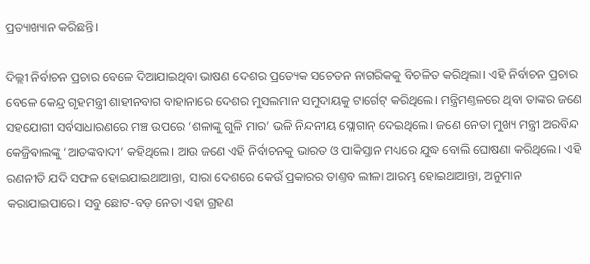ପ୍ରତ୍ୟାଖ୍ୟାନ କରିଛନ୍ତି।

ଦିଲ୍ଲୀ ନିର୍ବାଚନ ପ୍ରଚାର ବେଳେ ଦିଆଯାଇଥିବା ଭାଷଣ ଦେଶର ପ୍ରତ୍ୟେକ ସଚେତନ ନାଗରିକକୁ ବିଚଳିତ କରିଥିଲା। ଏହି ନିର୍ବାଚନ ପ୍ରଚାର ବେଳେ କେନ୍ଦ୍ର ଗୃହମନ୍ତ୍ରୀ ଶାହୀନବାଗ ବାହାନାରେ ଦେଶର ମୁସଲମାନ ସମୁଦାୟକୁ ଟାର୍ଗେଟ୍‌ କରିଥିଲେ। ମନ୍ତ୍ରିମଣ୍ତଳରେ ଥିବା ତାଙ୍କର ଜଣେ ସହଯୋଗୀ ସର୍ବସାଧାରଣରେ ମଞ୍ଚ ଉପରେ ‘ଶଳାଙ୍କୁ ଗୁଳି ମାର’ ଭଳି ନିନ୍ଦନୀୟ ସ୍ଲୋଗାନ୍‌ ଦେଇଥିଲେ। ଜଣେ ନେତା ମୁଖ୍ୟ ମନ୍ତ୍ରୀ ଅରବିନ୍ଦ କେଜ୍ରିଵାଲଙ୍କୁ ‘ଆତଙ୍କବାଦୀ’ କହିଥିଲେ। ଆଉ ଜଣେ ଏହି ନିର୍ବାଚନକୁ ଭାରତ ଓ ପାକିସ୍ତାନ ମଧ୍ୟରେ ଯୁଦ୍ଧ ବୋଲି ଘୋଷଣା କରିଥିଲେ। ଏହି ରଣନୀତି ଯଦି ସଫଳ ହୋଇଯାଇଥାଆନ୍ତା, ସାରା ଦେଶରେ କେଉଁ ପ୍ରକାରର ତାଣ୍ତବ ଲୀଳା ଆରମ୍ଭ ହୋଇଥାଆନ୍ତା, ଅନୁମାନ କରାଯାଇପାରେ। ସବୁ ଛୋଟ-ବଡ଼ ନେତା ଏହା ଗ୍ରହଣ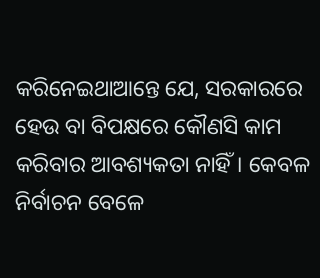କରିନେଇଥାଆନ୍ତେ ଯେ, ସରକାରରେ ହେଉ ବା ବିପକ୍ଷରେ କୌଣସି କାମ କରିବାର ଆବଶ୍ୟକତା ନାହିଁ। କେବଳ ନିର୍ବାଚନ ବେଳେ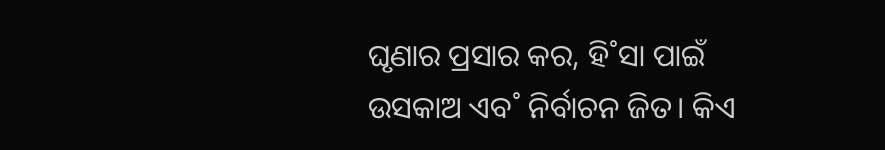ଘୃଣାର ପ୍ରସାର କର, ହି˚ସା ପାଇଁ ଉସକାଅ ଏବ˚ ନିର୍ବାଚନ ଜିତ। କିଏ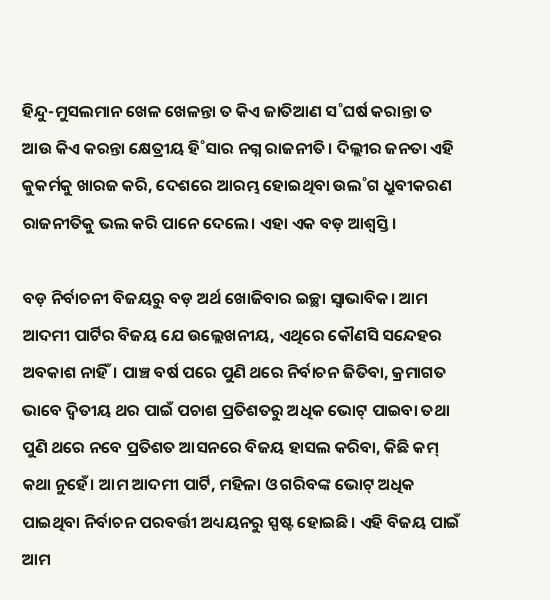ହିନ୍ଦୁ-ମୁସଲମାନ ଖେଳ ଖେଳନ୍ତା ତ କିଏ ଜାତିଆଣ ସ˚ଘର୍ଷ କରାନ୍ତା ତ ଆଉ କିଏ କରନ୍ତା କ୍ଷେତ୍ରୀୟ ହି˚ସାର ନଗ୍ନ ରାଜନୀତି। ଦିଲ୍ଲୀର ଜନତା ଏହି କୁକର୍ମକୁ ଖାରଜ କରି, ଦେଶରେ ଆରମ୍ଭ ହୋଇଥିବା ଉଲ˚ଗ ଧ୍ରୁବୀକରଣ ରାଜନୀତିକୁ ଭଲ କରି ପାନେ ଦେଲେ। ଏହା ଏକ ବଡ଼ ଆଶ୍ବସ୍ତି।

ବଡ଼ ନିର୍ବାଚନୀ ବିଜୟରୁ ବଡ଼ ଅର୍ଥ ଖୋଜିବାର ଇଚ୍ଛା ସ୍ବାଭାବିକ। ଆମ ଆଦମୀ ପାର୍ଟିର ବିଜୟ ଯେ ଉଲ୍ଲେଖନୀୟ, ଏଥିରେ କୌଣସି ସନ୍ଦେହର ଅବକାଶ ନାହିଁ। ପାଞ୍ଚ ବର୍ଷ ପରେ ପୁଣି ଥରେ ନିର୍ବାଚନ ଜିତିବା, କ୍ରମାଗତ ଭାବେ ଦ୍ବିତୀୟ ଥର ପାଇଁ ପଚାଶ ପ୍ରତିଶତରୁ ଅଧିକ ଭୋଟ୍‌ ପାଇବା ତଥା ପୁଣି ଥରେ ନବେ ପ୍ରତିଶତ ଆସନରେ ବିଜୟ ହାସଲ କରିବା, କିଛି କମ୍‌ କଥା ନୁହେଁ। ଆମ ଆଦମୀ ପାର୍ଟି, ମହିଳା ଓ ଗରିବଙ୍କ ଭୋଟ୍‌ ଅଧିକ ପାଇଥିବା ନିର୍ବାଚନ ପରବର୍ତ୍ତୀ ଅଧ୍ୟୟନରୁ ସ୍ପଷ୍ଟ ହୋଇଛି। ଏହି ବିଜୟ ପାଇଁ ଆମ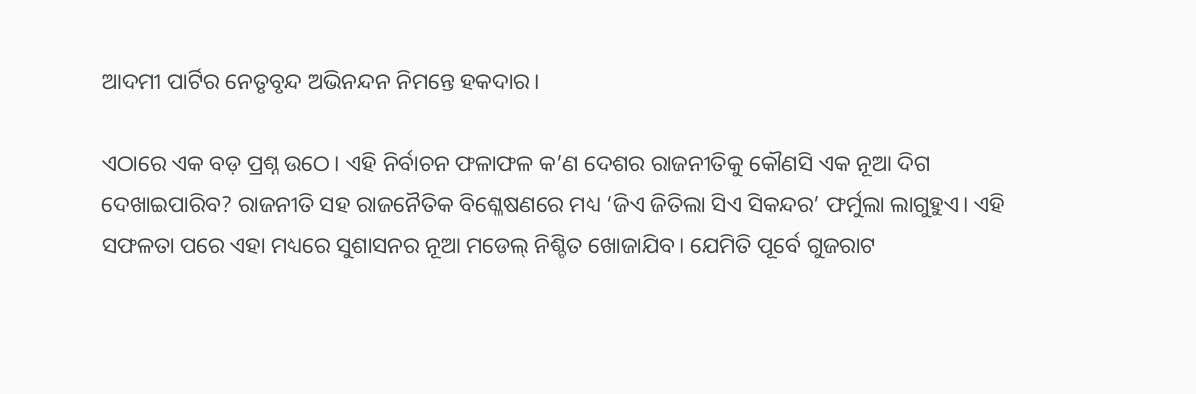ଆଦମୀ ପାର୍ଟିର ନେତୃବୃନ୍ଦ ଅଭିନନ୍ଦନ ନିମନ୍ତେ ହକଦାର।

ଏଠାରେ ଏକ ବଡ଼ ପ୍ରଶ୍ନ ଉଠେ। ଏହି ନିର୍ବାଚନ ଫଳାଫଳ କ’ଣ ଦେଶର ରାଜନୀତିକୁ କୌଣସି ଏକ ନୂଆ ଦିଗ ଦେଖାଇପାରିବ? ରାଜନୀତି ସହ ରାଜନୈତିକ ବିଶ୍ଳେଷଣରେ ମଧ୍ୟ ‘ଜିଏ ଜିତିଲା ସିଏ ସିକନ୍ଦର’ ଫର୍ମୁଲା ଲାଗୁହୁଏ। ଏହି ସଫଳତା ପରେ ଏହା ମଧ୍ୟରେ ସୁଶାସନର ନୂଆ ମଡେଲ୍‌ ନିଶ୍ଚିତ ଖୋଜାଯିବ। ଯେମିତି ପୂର୍ବେ ଗୁଜରାଟ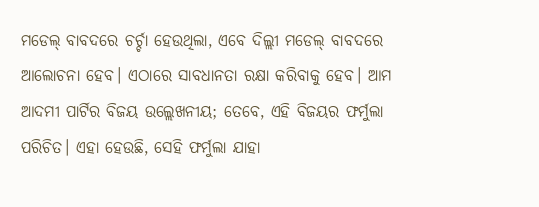ମଡେଲ୍‌ ବାବଦରେ ଚର୍ଚ୍ଚା ହେଉଥିଲା, ଏବେ ଦିଲ୍ଲୀ ମଡେଲ୍‌ ବାବଦରେ ଆଲୋଚନା ହେବ। ଏଠାରେ ସାବଧାନତା ରକ୍ଷା କରିବାକୁ ହେବ। ଆମ ଆଦମୀ ପାର୍ଟିର ବିଜୟ ଉଲ୍ଲେଖନୀୟ; ତେବେ, ଏହି ବିଜୟର ଫର୍ମୁଲା ପରିଚିତ। ଏହା ହେଉଛି, ସେହି ଫର୍ମୁଲା ଯାହା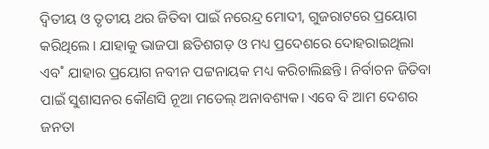ଦ୍ବିତୀୟ ଓ ତୃତୀୟ ଥର ଜିତିବା ପାଇଁ ନରେନ୍ଦ୍ର ମୋଦୀ, ଗୁଜରାଟରେ ପ୍ରୟୋଗ କରିଥିଲେ। ଯାହାକୁ ଭାଜପା ଛତିଶଗଡ଼ ଓ ମଧ୍ୟ ପ୍ରଦେଶରେ ଦୋହରାଇଥିଲା ଏବ˚ ଯାହାର ପ୍ରୟୋଗ ନବୀନ ପଟ୍ଟନାୟକ ମଧ୍ୟ କରିଚାଲିଛନ୍ତି। ନିର୍ବାଚନ ଜିତିବା ପାଇଁ ସୁଶାସନର କୌଣସି ନୂଆ ମଡେଲ୍‌ ଅନାବଶ୍ୟକ। ଏବେ ବି ଆମ ଦେଶର ଜନତା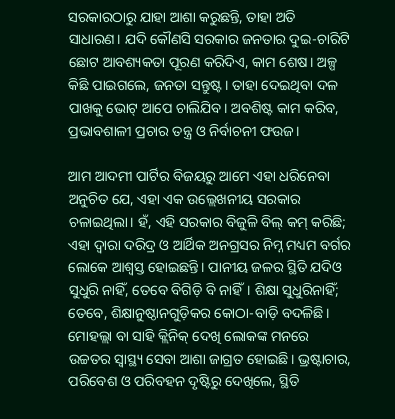ସରକାରଠାରୁ ଯାହା ଆଶା କରୁଛନ୍ତି, ତାହା ଅତି ସାଧାରଣ। ଯଦି କୌଣସି ସରକାର ଜନତାର ଦୁଇ-ଚାରିଟି ଛୋଟ ଆବଶ୍ୟକତା ପୂରଣ କରିଦିଏ, କାମ ଶେଷ। ଅଳ୍ପ କିଛି ପାଇଗଲେ, ଜନତା ସନ୍ତୁଷ୍ଟ। ତାହା ଦେଇଥିବା ଦଳ ପାଖକୁ ଭୋଟ୍‌ ଆପେ ଚାଲିଯିବ। ଅବଶିଷ୍ଟ କାମ କରିବ, ପ୍ରଭାବଶାଳୀ ପ୍ରଚାର ତନ୍ତ୍ର ଓ ନିର୍ବାଚନୀ ଫଉଜ।

ଆମ ଆଦମୀ ପାର୍ଟିର ବିଜୟରୁ ଆମେ ଏହା ଧରିନେବା ଅନୁଚିତ ଯେ, ଏହା ଏକ ଉଲ୍ଲେଖନୀୟ ସରକାର ଚଳାଇଥିଲା। ହଁ, ଏହି ସରକାର ବିଜୁଳି ବିଲ୍‌ କମ୍‌ କରିଛି; ଏହା ଦ୍ବାରା ଦରିଦ୍ର ଓ ଆର୍ଥିକ ଅନଗ୍ରସର ନିମ୍ନ ମଧ୍ୟମ ବର୍ଗର ଲୋକେ ଆଶ୍ବସ୍ତ ହୋଇଛନ୍ତି। ପାନୀୟ ଜଳର ସ୍ଥିତି ଯଦିଓ ସୁଧୁରି ନାହିଁ, ତେବେ ବିଗିଡ଼ି ବି ନାହିଁ। ଶିକ୍ଷା ସୁଧୁରିନାହିଁ; ତେବେ, ଶିକ୍ଷାନୁଷ୍ଠାନଗୁଡ଼ିକର କୋଠା-ବାଡ଼ି ବଦଳିଛି। ମୋହଲ୍ଲା ବା ସାହି କ୍ଲିନିକ୍‌ ଦେଖି ଲୋକଙ୍କ ମନରେ ଉଚ୍ଚତର ସ୍ବାସ୍ଥ୍ୟ ସେବା ଆଶା ଜାଗ୍ରତ ହୋଇଛି। ଭ୍ରଷ୍ଟାଚାର, ପରିବେଶ ଓ ପରିବହନ ଦୃଷ୍ଟିରୁ ଦେଖିଲେ, ସ୍ଥିତି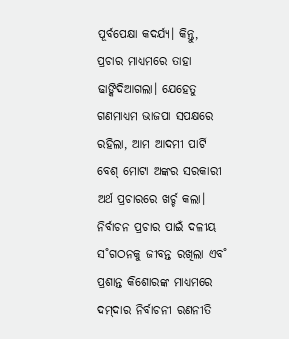ପୂର୍ବପେକ୍ଷା କଦର୍ଯ୍ୟ। କିନ୍ତୁ, ପ୍ରଚାର ମାଧ୍ୟମରେ ତାହା ଢାଙ୍କିଦିଆଗଲା। ଯେହେତୁ ଗଣମାଧ୍ୟମ ଭାଜପା ସପକ୍ଷରେ ରହିଲା, ଆମ ଆଦମୀ ପାର୍ଟି ବେଶ୍‌ ମୋଟା ଅଙ୍କର ସରକାରୀ ଅର୍ଥ ପ୍ରଚାରରେ ଖର୍ଚ୍ଚ କଲା। ନିର୍ବାଚନ ପ୍ରଚାର ପାଇଁ ଦଳୀୟ ସ˚ଗଠନକୁ ଜୀବନ୍ତ ରଖିଲା ଏବ˚ ପ୍ରଶାନ୍ତ କିଶୋରଙ୍କ ମାଧ୍ୟମରେ ଦମ୍‌ଦାର ନିର୍ବାଚନୀ ରଣନୀତି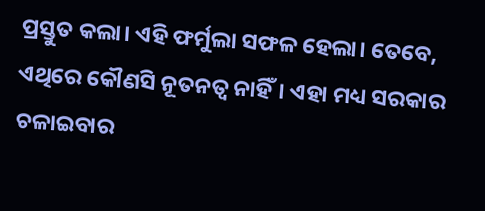ପ୍ରସ୍ତୁତ କଲା। ଏହି ଫର୍ମୁଲା ସଫଳ ହେଲା। ତେବେ, ଏଥିରେ କୌଣସି ନୂତନତ୍ବ ନାହିଁ। ଏହା ମଧ୍ୟ ସରକାର ଚଳାଇବାର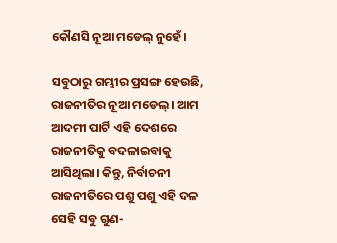କୌଣସି ନୂଆ ମଡେଲ୍‌ ନୁହେଁ।

ସବୁଠାରୁ ଗମ୍ଭୀର ପ୍ରସଙ୍ଗ ହେଉଛି, ରାଜନୀତିର ନୂଆ ମଡେଲ୍‌। ଆମ ଆଦମୀ ପାର୍ଟି ଏହି ଦେଶରେ ରାଜନୀତିକୁ ବଦଳାଇବାକୁ ଆସିଥିଲା। କିନ୍ତୁ, ନିର୍ବାଚନୀ ରାଜନୀତିରେ ପଶୁ ପଶୁ ଏହି ଦଳ ସେହି ସବୁ ଗୁଣ-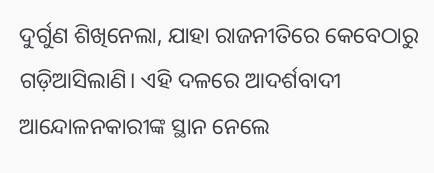ଦୁର୍ଗୁଣ ଶିଖିନେଲା, ଯାହା ରାଜନୀତିରେ କେବେଠାରୁ ଗଡ଼ିଆସିଲାଣି। ଏହି ଦଳରେ ଆଦର୍ଶବାଦୀ ଆନ୍ଦୋଳନକାରୀଙ୍କ ସ୍ଥାନ ନେଲେ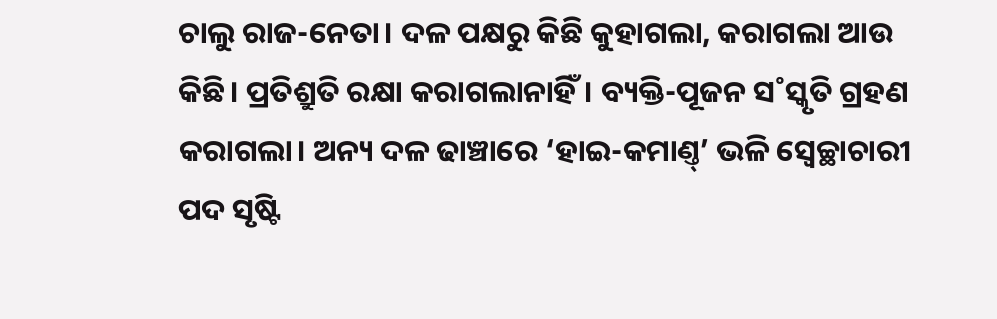ଚାଲୁ ରାଜ-ନେତା। ଦଳ ପକ୍ଷରୁ କିଛି କୁହାଗଲା, କରାଗଲା ଆଉ କିଛି। ପ୍ରତିଶ୍ରୁତି ରକ୍ଷା କରାଗଲାନାହିଁ। ବ୍ୟକ୍ତି-ପୂଜନ ସ˚ସ୍କୃତି ଗ୍ରହଣ କରାଗଲା। ଅନ୍ୟ ଦଳ ଢାଞ୍ଚାରେ ‘ହାଇ-କମାଣ୍ତ୍‌’ ଭଳି ସ୍ବେଚ୍ଛାଚାରୀ ପଦ ସୃଷ୍ଟି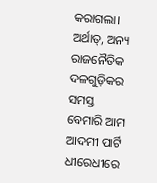କରାଗଲା। ଅର୍ଥାତ୍‌, ଅନ୍ୟ ରାଜନୈତିକ ଦଳଗୁଡ଼ିକର ସମସ୍ତ ବେମାରି ଆମ ଆଦମୀ ପାର୍ଟି ଧୀରେଧୀରେ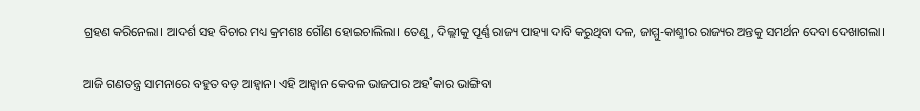ଗ୍ରହଣ କରିନେଲା। ଆଦର୍ଶ ସହ ବିଚାର ମଧ୍ୟ କ୍ରମଶଃ ଗୌଣ ହୋଇଚାଲିଲା। ତେଣୁ, ଦିଲ୍ଲୀକୁ ପୂର୍ଣ୍ଣ ରାଜ୍ୟ ପାହ୍ୟା ଦାବି କରୁଥିବା ଦଳ, ଜାମ୍ମୁ-କାଶ୍ମୀର ରାଜ୍ୟର ଅନ୍ତକୁ ସମର୍ଥନ ଦେବା ଦେଖାଗଲା।

ଆଜି ଗଣତନ୍ତ୍ର ସାମନାରେ ବହୁତ ବଡ଼ ଆହ୍ବାନ। ଏହି ଆହ୍ବାନ କେବଳ ଭାଜପାର ଅହ˚କାର ଭାଙ୍ଗିବା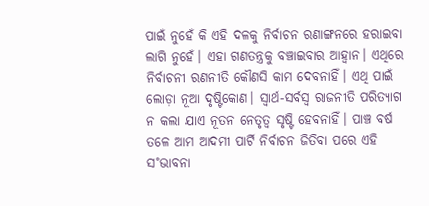ପାଇଁ ନୁହେଁ କି ଏହି ଦଳକୁ ନିର୍ବାଚନ ରଣାଙ୍ଗନରେ ହରାଇବା ଲାଗି ନୁହେଁ। ଏହା ଗଣତନ୍ତ୍ରକୁ ବଞ୍ଚାଇବାର ଆହ୍ବାନ। ଏଥିରେ ନିର୍ବାଚନୀ ରଣନୀତି କୌଣସି କାମ ଦେବନାହିଁ। ଏଥି ପାଇଁ ଲୋଡ଼ା ନୂଆ ଦୃଷ୍ଟିକୋଣ। ସ୍ବାର୍ଥ-ସର୍ବସ୍ବ ରାଜନୀତି ପରିତ୍ୟାଗ ନ କଲା ଯାଏ ନୂତନ ନେତୃତ୍ବ ସୃଷ୍ଟି ହେବନାହିଁ। ପାଞ୍ଚ ବର୍ଷ ତଳେ ଆମ ଆଦମୀ ପାର୍ଟି ନିର୍ବାଚନ ଜିତିବା ପରେ ଏହି ସ˚ଭାବନା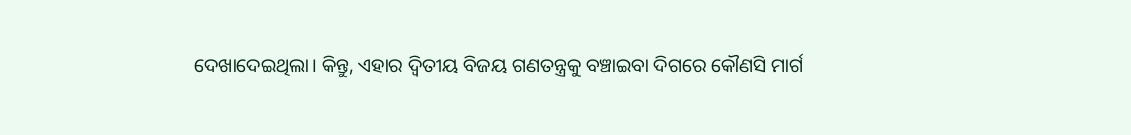ଦେଖାଦେଇଥିଲା। କିନ୍ତୁ, ଏହାର ଦ୍ବିତୀୟ ବିଜୟ ଗଣତନ୍ତ୍ରକୁ ବଞ୍ଚାଇବା ଦିଗରେ କୌଣସି ମାର୍ଗ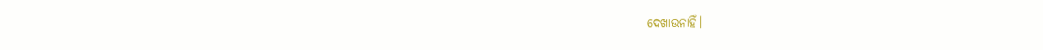ଦେଖାଉନାହିଁ।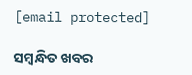[email protected]

ସମ୍ବନ୍ଧିତ ଖବର